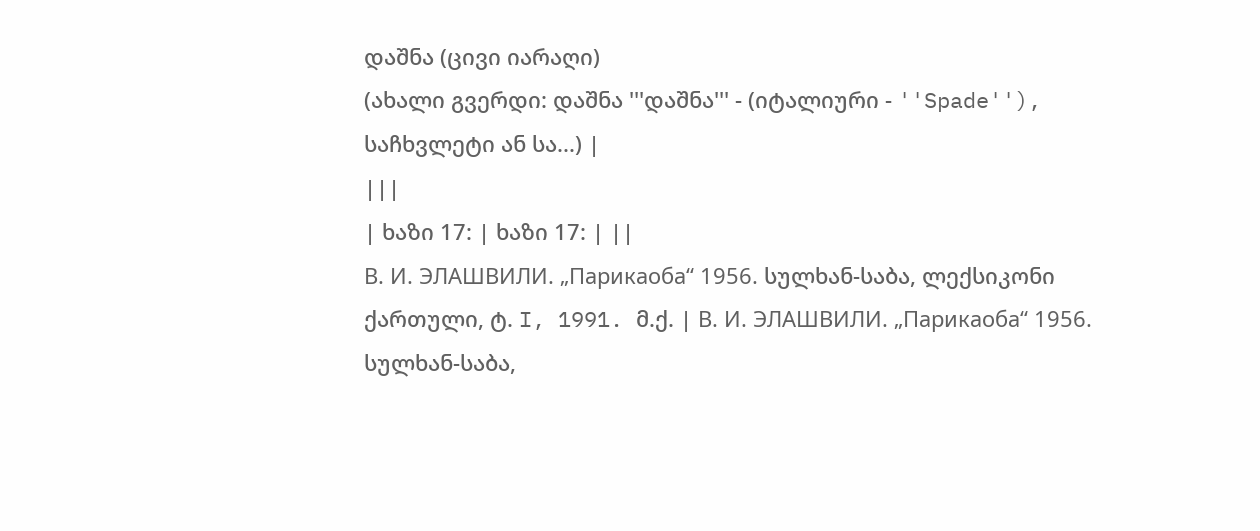დაშნა (ცივი იარაღი)
(ახალი გვერდი: დაშნა '''დაშნა''' - (იტალიური - ''Spade''), საჩხვლეტი ან სა...) |
|||
| ხაზი 17: | ხაზი 17: | ||
В. И. ЭЛАШВИЛИ. „Парикаоба“ 1956. სულხან-საბა, ლექსიკონი ქართული, ტ. I, 1991. მ.ქ. | В. И. ЭЛАШВИЛИ. „Парикаоба“ 1956. სულხან-საბა,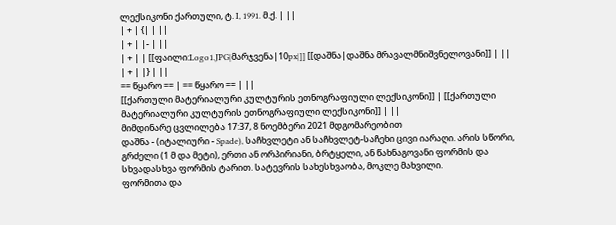ლექსიკონი ქართული, ტ. I, 1991. მ.ქ. | ||
| + | {| | ||
| + | |- | ||
| + | | [[ფაილი:Logo1.JPG|მარჯვენა|10px|]] [[დაშნა|დაშნა მრავალმნიშვნელოვანი]] | ||
| + | |} | ||
== წყარო == | == წყარო == | ||
[[ქართული მატერიალური კულტურის ეთნოგრაფიული ლექსიკონი]] | [[ქართული მატერიალური კულტურის ეთნოგრაფიული ლექსიკონი]] | ||
მიმდინარე ცვლილება 17:37, 8 ნოემბერი 2021 მდგომარეობით
დაშნა - (იტალიური - Spade), საჩხვლეტი ან საჩხვლეტ-საჩეხი ცივი იარაღი. არის სწორი, გრძელი (1 მ და მეტი), ერთი ან ორპირიანი, ბრტყელი, ან წახნაგოვანი ფორმის და სხვადასხვა ფორმის ტარით. სატევრის სახესხვაობა, მოკლე მახვილი.
ფორმითა და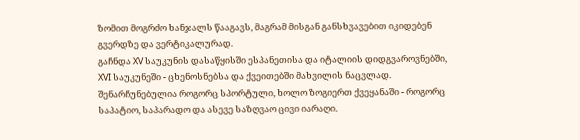ზომით მოგრძო ხანჯალს წააგავს, მაგრამ მისგან განსხვავებით იკიდებენ გვერდზე და ვერტიკალურად.
გაჩნდა XV საუკუნის დასაწყისში ესპანეთისა და იტალიის დიდგვაროვნებში, XVI საუკუნეში - ცხენოსნებსა და ქვეითებში მახვილის ნაცვლად. შენარჩუნებულია როგორც სპორტული, ხოლო ზოგიერთ ქვეყანაში - როგორც საპატიო, საპარადო და ასევე საზღვაო ცივი იარაღი.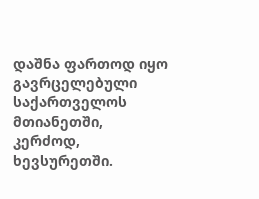დაშნა ფართოდ იყო გავრცელებული საქართველოს მთიანეთში, კერძოდ, ხევსურეთში.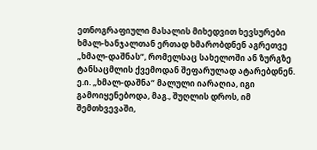ეთნოგრაფიული მასალის მიხედვით ხევსურები ხმალ-ხანჯალთან ერთად ხმარობდნენ აგრეთვე „ხმალ-დაშნას“, რომელსაც სახელოში ან ზურგზე ტანსაცმლის ქვემოდან შეფარულად ატარებდნენ. ე.ი. „ხმალ-დაშნა“ მალული იარაღია, იგი გამოიყენებოდა, მაგ., შუღლის დროს, იმ შემთხვევაში,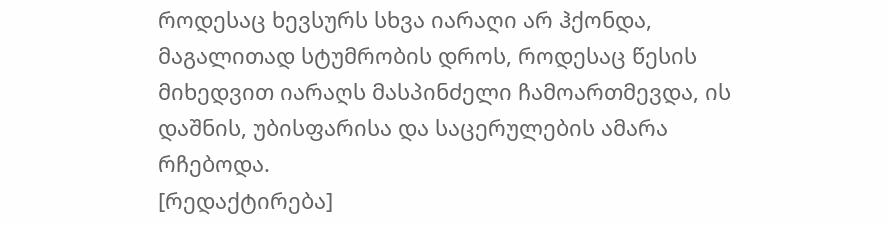როდესაც ხევსურს სხვა იარაღი არ ჰქონდა, მაგალითად სტუმრობის დროს, როდესაც წესის მიხედვით იარაღს მასპინძელი ჩამოართმევდა, ის დაშნის, უბისფარისა და საცერულების ამარა რჩებოდა.
[რედაქტირება]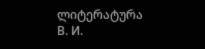ლიტერატურა
В. И.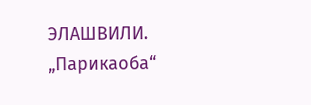ЭЛАШВИЛИ. „Парикаоба“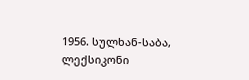1956. სულხან-საბა, ლექსიკონი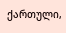ქართული,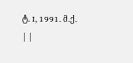ტ. I, 1991. მ.ქ.
| |